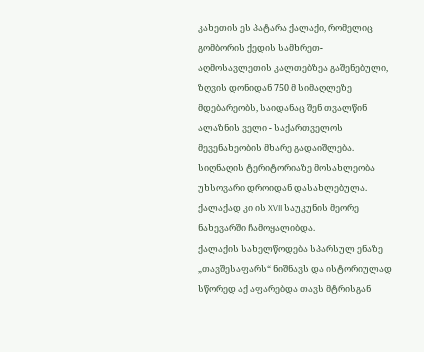კახეთის ეს პატარა ქალაქი, რომელიც გომბორის ქედის სამხრეთ-აღმოსავლეთის კალთებზეა გაშენებული, ზღვის დონიდან 750 მ სიმაღლეზე მდებარეობს, საიდანაც შენ თვალწინ ალაზნის ველი - საქართველოს მევენახეობის მხარე გადაიშლება. სიღნაღის ტერიტორიაზე მოსახლეობა უხსოვარი დროიდან დასახლებულა. ქალაქად კი ის XVII საუკუნის მეორე ნახევარში ჩამოყალიბდა.
ქალაქის სახელწოდება სპარსულ ენაზე „თავშესაფარს“ ნიშნავს და ისტორიულად სწორედ აქ აფარებდა თავს მტრისგან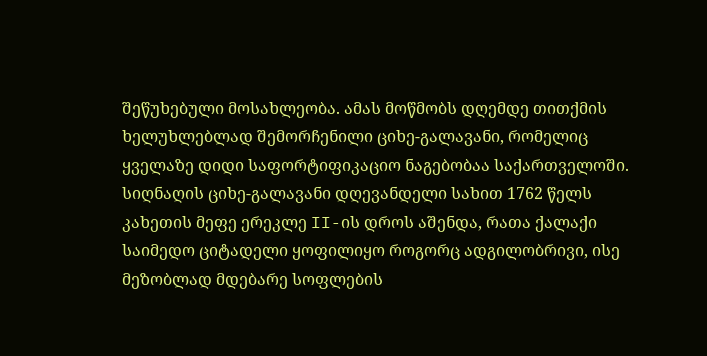შეწუხებული მოსახლეობა. ამას მოწმობს დღემდე თითქმის ხელუხლებლად შემორჩენილი ციხე-გალავანი, რომელიც ყველაზე დიდი საფორტიფიკაციო ნაგებობაა საქართველოში. სიღნაღის ციხე-გალავანი დღევანდელი სახით 1762 წელს კახეთის მეფე ერეკლე II-ის დროს აშენდა, რათა ქალაქი საიმედო ციტადელი ყოფილიყო როგორც ადგილობრივი, ისე მეზობლად მდებარე სოფლების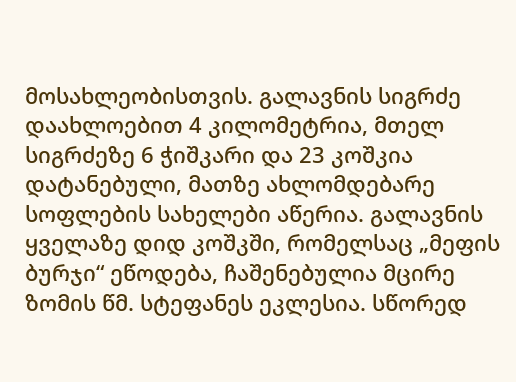მოსახლეობისთვის. გალავნის სიგრძე დაახლოებით 4 კილომეტრია, მთელ სიგრძეზე 6 ჭიშკარი და 23 კოშკია დატანებული, მათზე ახლომდებარე სოფლების სახელები აწერია. გალავნის ყველაზე დიდ კოშკში, რომელსაც „მეფის ბურჯი“ ეწოდება, ჩაშენებულია მცირე ზომის წმ. სტეფანეს ეკლესია. სწორედ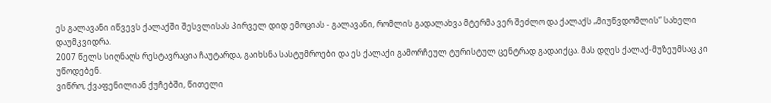ეს გალავანი იწვევს ქალაქში შესვლისას პირველ დიდ ემოციას - გალავანი, რომლის გადალახვა მტერმა ვერ შეძლო და ქალაქს „მიუწვდომლის“ სახელი დაუმკვიდრა.
2007 წელს სიღნაღს რესტავრაცია ჩაუტარდა, გაიხსნა სასტუმროები და ეს ქალაქი გამორჩეულ ტურისტულ ცენტრად გადაიქცა. მას დღეს ქალაქ-მუზეუმსაც კი უწოდებენ.
ვიწრო, ქვაფენილიან ქუჩებში, წითელი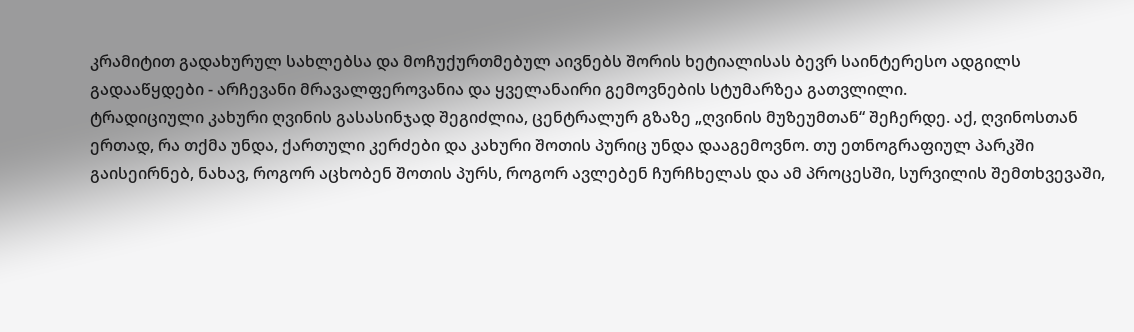კრამიტით გადახურულ სახლებსა და მოჩუქურთმებულ აივნებს შორის ხეტიალისას ბევრ საინტერესო ადგილს გადააწყდები - არჩევანი მრავალფეროვანია და ყველანაირი გემოვნების სტუმარზეა გათვლილი.
ტრადიციული კახური ღვინის გასასინჯად შეგიძლია, ცენტრალურ გზაზე „ღვინის მუზეუმთან“ შეჩერდე. აქ, ღვინოსთან ერთად, რა თქმა უნდა, ქართული კერძები და კახური შოთის პურიც უნდა დააგემოვნო. თუ ეთნოგრაფიულ პარკში გაისეირნებ, ნახავ, როგორ აცხობენ შოთის პურს, როგორ ავლებენ ჩურჩხელას და ამ პროცესში, სურვილის შემთხვევაში,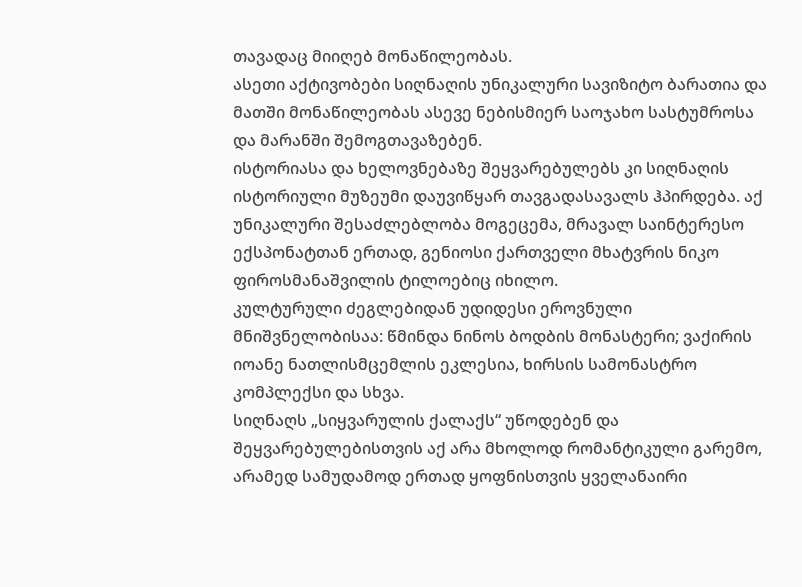თავადაც მიიღებ მონაწილეობას.
ასეთი აქტივობები სიღნაღის უნიკალური სავიზიტო ბარათია და მათში მონაწილეობას ასევე ნებისმიერ საოჯახო სასტუმროსა და მარანში შემოგთავაზებენ.
ისტორიასა და ხელოვნებაზე შეყვარებულებს კი სიღნაღის ისტორიული მუზეუმი დაუვიწყარ თავგადასავალს ჰპირდება. აქ უნიკალური შესაძლებლობა მოგეცემა, მრავალ საინტერესო ექსპონატთან ერთად, გენიოსი ქართველი მხატვრის ნიკო ფიროსმანაშვილის ტილოებიც იხილო.
კულტურული ძეგლებიდან უდიდესი ეროვნული მნიშვნელობისაა: წმინდა ნინოს ბოდბის მონასტერი; ვაქირის იოანე ნათლისმცემლის ეკლესია, ხირსის სამონასტრო კომპლექსი და სხვა.
სიღნაღს „სიყვარულის ქალაქს“ უწოდებენ და შეყვარებულებისთვის აქ არა მხოლოდ რომანტიკული გარემო, არამედ სამუდამოდ ერთად ყოფნისთვის ყველანაირი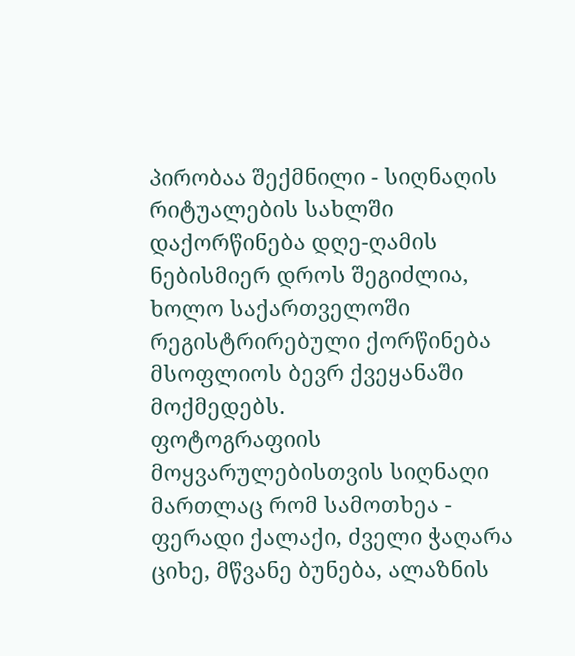პირობაა შექმნილი - სიღნაღის რიტუალების სახლში დაქორწინება დღე-ღამის ნებისმიერ დროს შეგიძლია, ხოლო საქართველოში რეგისტრირებული ქორწინება მსოფლიოს ბევრ ქვეყანაში მოქმედებს.
ფოტოგრაფიის მოყვარულებისთვის სიღნაღი მართლაც რომ სამოთხეა - ფერადი ქალაქი, ძველი ჭაღარა ციხე, მწვანე ბუნება, ალაზნის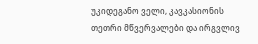უკიდეგანო ველი, კავკასიონის თეთრი მწვერვალები და ირგვლივ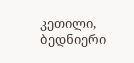კეთილი, ბედნიერი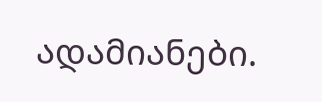ადამიანები.